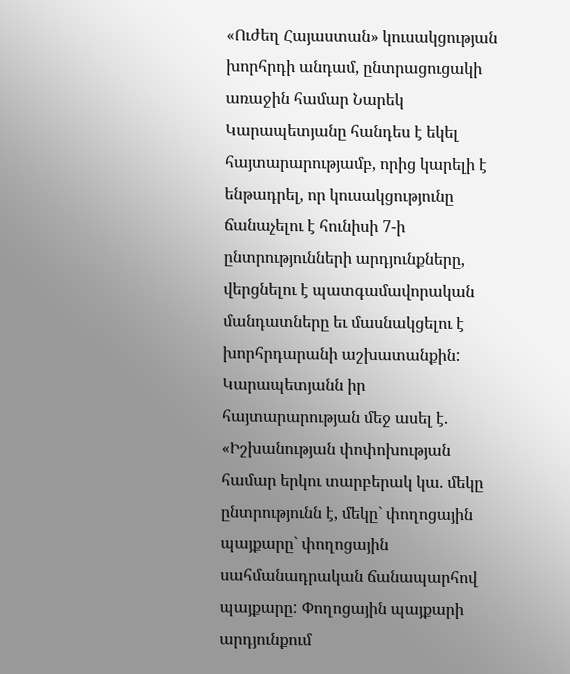«Ուժեղ Հայաստան» կուսակցության խորհրդի անդամ, ընտրացուցակի առաջին համար Նարեկ Կարապետյանը հանդես է եկել հայտարարությամբ, որից կարելի է ենթադրել, որ կուսակցությունը ճանաչելու է հունիսի 7-ի ընտրությունների արդյունքները, վերցնելու է պատգամավորական մանդատները եւ մասնակցելու է խորհրդարանի աշխատանքին: Կարապետյանն իր հայտարարության մեջ ասել է. «Իշխանության փոփոխության համար երկու տարբերակ կա. մեկը ընտրությունն է, մեկը` փողոցային պայքարը` փողոցային սահմանադրական ճանապարհով պայքարը: Փողոցային պայքարի արդյունքում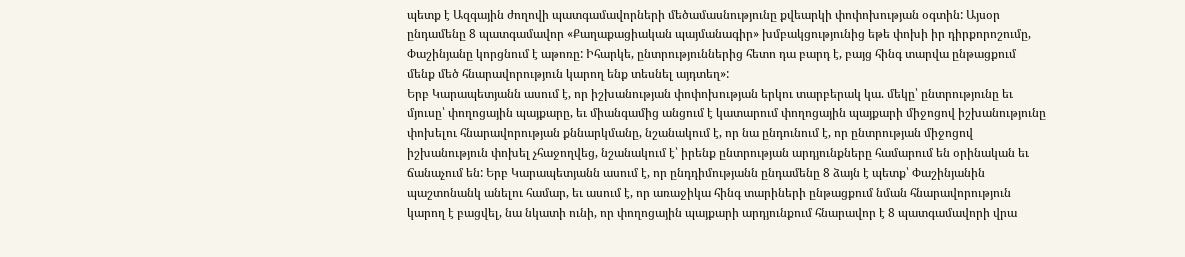պետք է Ազգային ժողովի պատգամավորների մեծամասնությունը քվեարկի փոփոխության օգտին: Այսօր ընդամենը 8 պատգամավոր «Քաղաքացիական պայմանագիր» խմբակցությունից եթե փոխի իր դիրքորոշումը, Փաշինյանը կորցնում է աթոռը: Իհարկե, ընտրություններից հետո դա բարդ է, բայց հինգ տարվա ընթացքում մենք մեծ հնարավորություն կարող ենք տեսնել այդտեղ»:
Երբ Կարապետյանն ասում է, որ իշխանության փոփոխության երկու տարբերակ կա. մեկը՝ ընտրությունը եւ մյուսը՝ փողոցային պայքարը, եւ միանգամից անցում է կատարում փողոցային պայքարի միջոցով իշխանությունը փոխելու հնարավորության քննարկմանը, նշանակում է, որ նա ընդունում է, որ ընտրության միջոցով իշխանություն փոխել չհաջողվեց, նշանակում է՝ իրենք ընտրության արդյունքները համարում են օրինական եւ ճանաչում են: Երբ Կարապետյանն ասում է, որ ընդդիմությանն ընդամենը 8 ձայն է պետք՝ Փաշինյանին պաշտոնանկ անելու համար, եւ ասում է, որ առաջիկա հինգ տարիների ընթացքում նման հնարավորություն կարող է բացվել, նա նկատի ունի, որ փողոցային պայքարի արդյունքում հնարավոր է 8 պատգամավորի վրա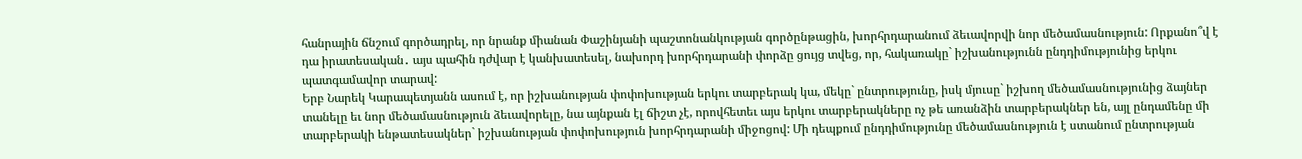հանրային ճնշում գործադրել, որ նրանք միանան Փաշինյանի պաշտոնանկության գործընթացին, խորհրդարանում ձեւավորվի նոր մեծամասնություն: Որքանո՞վ է դա իրատեսական․ այս պահին դժվար է կանխատեսել, նախորդ խորհրդարանի փորձը ցույց տվեց, որ, հակառակը` իշխանությունն ընդդիմությունից երկու պատգամավոր տարավ:
Երբ Նարեկ Կարապետյանն ասում է, որ իշխանության փոփոխության երկու տարբերակ կա, մեկը` ընտրությունը, իսկ մյուսը` իշխող մեծամասնությունից ձայներ տանելը եւ նոր մեծամասնություն ձեւավորելը, նա այնքան էլ ճիշտ չէ, որովհետեւ այս երկու տարբերակները ոչ թե առանձին տարբերակներ են, այլ ընդամենը մի տարբերակի ենթատեսակներ` իշխանության փոփոխություն խորհրդարանի միջոցով: Մի դեպքում ընդդիմությունը մեծամասնություն է ստանում ընտրության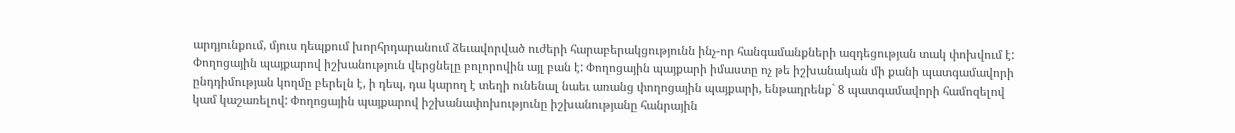արդյունքում, մյուս դեպքում խորհրդարանում ձեւավորված ուժերի հարաբերակցությունն ինչ-որ հանգամանքների ազդեցության տակ փոխվում է: Փողոցային պայքարով իշխանություն վերցնելը բոլորովին այլ բան է: Փողոցային պայքարի իմաստը ոչ թե իշխանական մի քանի պատգամավորի ընդդիմության կողմը բերելն է, ի դեպ, դա կարող է տեղի ունենալ նաեւ առանց փողոցային պայքարի, ենթադրենք` 8 պատգամավորի համոզելով կամ կաշառելով: Փողոցային պայքարով իշխանափոխությունը իշխանությանը հանրային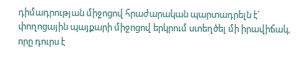դիմադրության միջոցով հրաժարական պարտադրելն է` փողոցային պայքարի միջոցով երկրում ստեղծել մի իրավիճակ, որը դուրս է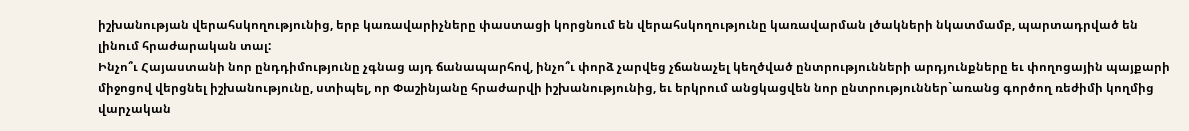իշխանության վերահսկողությունից, երբ կառավարիչները փաստացի կորցնում են վերահսկողությունը կառավարման լծակների նկատմամբ, պարտադրված են լինում հրաժարական տալ:
Ինչո՞ւ Հայաստանի նոր ընդդիմությունը չգնաց այդ ճանապարհով, ինչո՞ւ փորձ չարվեց չճանաչել կեղծված ընտրությունների արդյունքները եւ փողոցային պայքարի միջոցով վերցնել իշխանությունը, ստիպել, որ Փաշինյանը հրաժարվի իշխանությունից, եւ երկրում անցկացվեն նոր ընտրություններ`առանց գործող ռեժիմի կողմից վարչական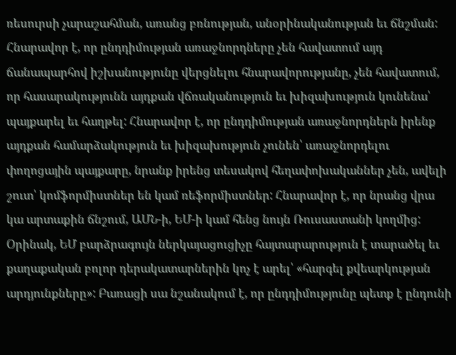ռեսուրսի չարաշահման, առանց բռնության, անօրինականության եւ ճնշման:
Հնարավոր է, որ ընդդիմության առաջնորդները չեն հավատում այդ ճանապարհով իշխանությունը վերցնելու հնարավորությանը, չեն հավատում, որ հասարակությունն այդքան վճռականություն եւ խիզախություն կունենա՝ պայքարել եւ հաղթել: Հնարավոր է, որ ընդդիմության առաջնորդներն իրենք այդքան համարձակություն եւ խիզախություն չունեն՝ առաջնորդելու փողոցային պայքարը, նրանք իրենց տեսակով հեղափոխականներ չեն, ավելի շուտ՝ կոմֆորմիստներ են կամ ռեֆորմիստներ: Հնարավոր է, որ նրանց վրա կա արտաքին ճնշում, ԱՄՆ-ի, ԵՄ-ի կամ հենց նույն Ռուսաստանի կողմից: Օրինակ, ԵՄ բարձրագույն ներկայացուցիչը հայտարարություն է տարածել եւ քաղաքական բոլոր դերակատարներին կոչ է արել՝ «հարգել քվեարկության արդյունքները»: Բառացի սա նշանակում է, որ ընդդիմությունը պետք է ընդունի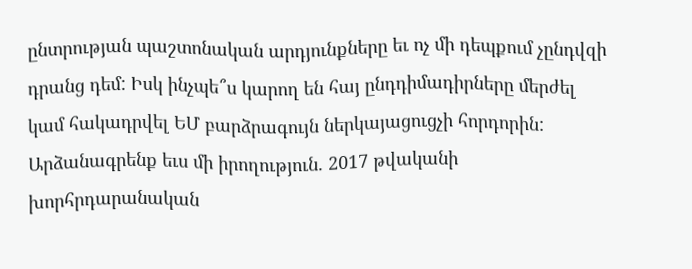ընտրության պաշտոնական արդյունքները եւ ոչ մի դեպքում չընդվզի դրանց դեմ: Իսկ ինչպե՞ս կարող են հայ ընդդիմադիրները մերժել կամ հակադրվել ԵՄ բարձրագույն ներկայացուցչի հորդորին:
Արձանագրենք եւս մի իրողություն. 2017 թվականի խորհրդարանական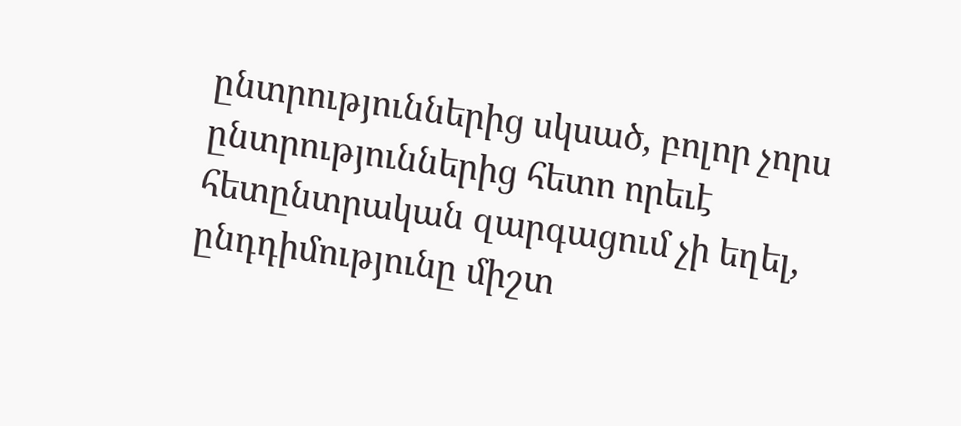ընտրություններից սկսած, բոլոր չորս ընտրություններից հետո որեւէ հետընտրական զարգացում չի եղել, ընդդիմությունը միշտ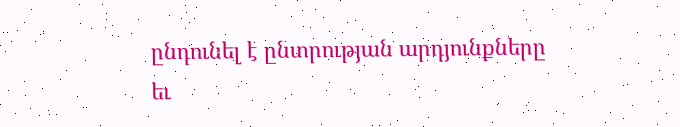ընդունել է ընտրության արդյունքները եւ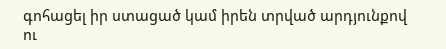գոհացել իր ստացած կամ իրեն տրված արդյունքով ու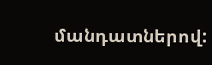մանդատներով: